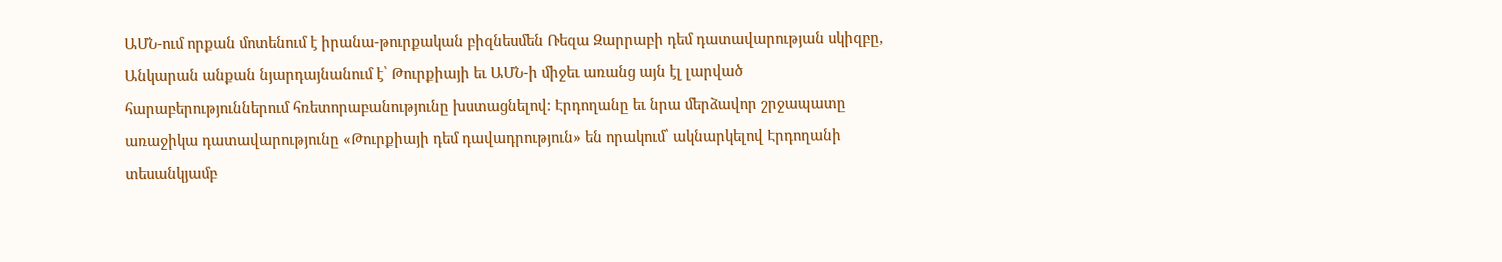ԱՄՆ-ում որքան մոտենում է իրանա-թուրքական բիզնեսմեն Ռեզա Զարրաբի դեմ դատավարության սկիզբը, Անկարան անքան նյարդայնանում է՝ Թուրքիայի եւ ԱՄՆ-ի միջեւ առանց այն էլ լարված հարաբերություններում հռետորաբանությունը խստացնելով: Էրդողանը եւ նրա մերձավոր շրջապատը առաջիկա դատավարությունը «Թուրքիայի դեմ դավադրություն» են որակում՝ ակնարկելով Էրդողանի տեսանկյամբ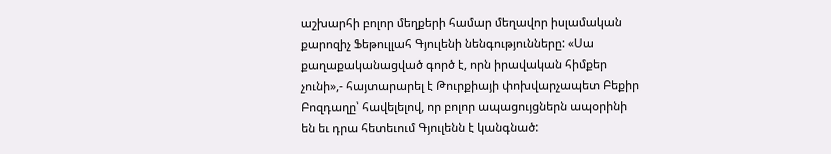աշխարհի բոլոր մեղքերի համար մեղավոր իսլամական քարոզիչ Ֆեթուլլահ Գյուլենի նենգությունները: «Սա քաղաքականացված գործ է, որն իրավական հիմքեր չունի»,- հայտարարել է Թուրքիայի փոխվարչապետ Բեքիր Բոզդաղը՝ հավելելով, որ բոլոր ապացույցներն ապօրինի են եւ դրա հետեւում Գյուլենն է կանգնած: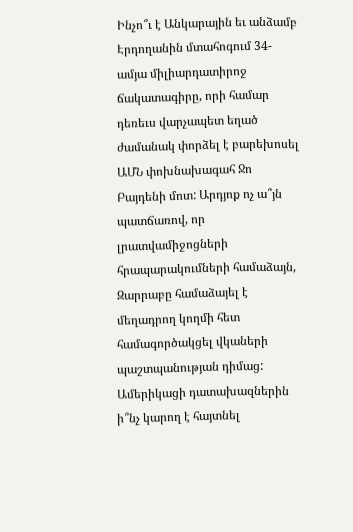Ինչո՞ւ է Անկարային եւ անձամբ Էրդողանին մտահոգում 34-ամյա միլիարդատիրոջ ճակատագիրը, որի համար դեռեւս վարչապետ եղած ժամանակ փորձել է բարեխոսել ԱՄՆ փոխնախագահ Ջո Բայդենի մոտ: Արդյոք ոչ ա՞յն պատճառով, որ լրատվամիջոցների հրապարակումների համաձայն, Զարրաբը համաձայել է մեղադրող կողմի հետ համագործակցել վկաների պաշտպանության դիմաց: Ամերիկացի դատախազներին ի՞նչ կարող է հայտնել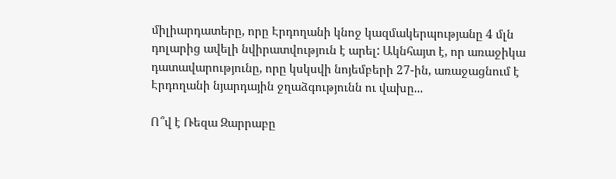միլիարդատերը, որը Էրդողանի կնոջ կազմակերպությանը 4 մլն դոլարից ավելի նվիրատվություն է արել: Ակնհայտ է, որ առաջիկա դատավարությունը, որը կսկսվի նոյեմբերի 27-ին, առաջացնում է Էրդողանի նյարդային ջղաձգությունն ու վախը...

Ո՞վ է Ռեզա Զարրաբը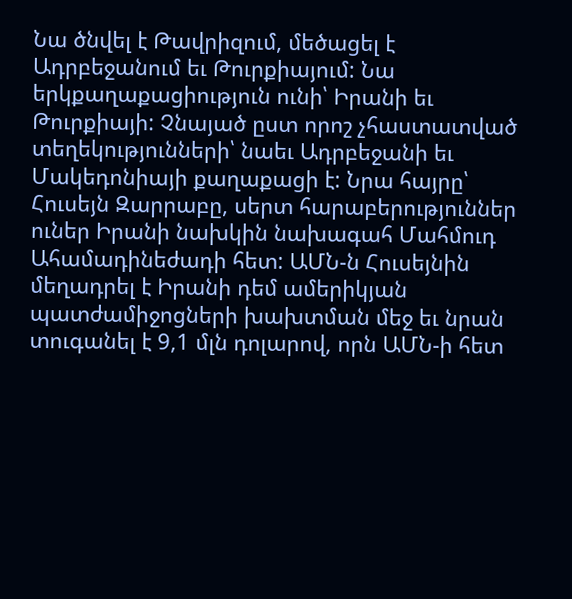Նա ծնվել է Թավրիզում, մեծացել է Ադրբեջանում եւ Թուրքիայում: Նա երկքաղաքացիություն ունի՝ Իրանի եւ Թուրքիայի: Չնայած ըստ որոշ չհաստատված տեղեկությունների՝ նաեւ Ադրբեջանի եւ Մակեդոնիայի քաղաքացի է: Նրա հայրը՝ Հուսեյն Զարրաբը, սերտ հարաբերություններ ուներ Իրանի նախկին նախագահ Մահմուդ Ահամադինեժադի հետ: ԱՄՆ-ն Հուսեյնին մեղադրել է Իրանի դեմ ամերիկյան պատժամիջոցների խախտման մեջ եւ նրան տուգանել է 9,1 մլն դոլարով, որն ԱՄՆ-ի հետ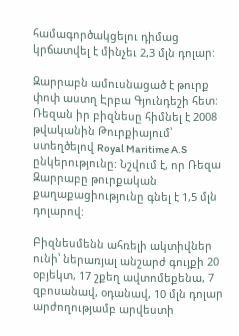համագործակցելու դիմաց կրճատվել է մինչեւ 2,3 մլն դոլար:

Զարրաբն ամուսնացած է թուրք փոփ աստղ Էրբա Գյունդեշի հետ: Ռեզան իր բիզնեսը հիմնել է 2008 թվականին Թուրքիայում՝ ստեղծելով Royal Maritime A.S ընկերությունը: Նշվում է, որ Ռեզա Զարրաբը թուրքական քաղաքացիությունը գնել է 1,5 մլն դոլարով:

Բիզնեսմենն ահռելի ակտիվներ ունի՝ ներառյալ անշարժ գույքի 20 օբյեկտ, 17 շքեղ ավտոմեքենա, 7 զբոսանավ, օդանավ, 10 մլն դոլար արժողությամբ արվեստի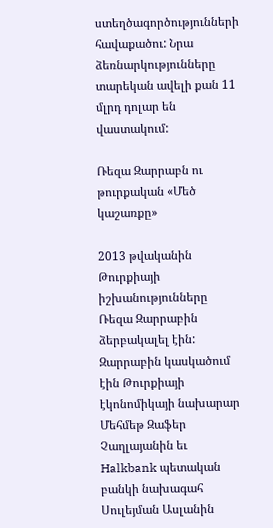ստեղծագործությունների հավաքածու: Նրա ձեռնարկությունները տարեկան ավելի քան 11 մլրդ դոլար են վաստակում:

Ռեզա Զարրաբն ու թուրքական «Մեծ կաշառքը»

2013 թվականին Թուրքիայի իշխանությունները Ռեզա Զարրաբին ձերբակալել էին: Զարրաբին կասկածում էին Թուրքիայի էկոնոմիկայի նախարար Մեհմեթ Զաֆեր Չաղլայանին եւ Halkbank պետական բանկի նախագահ Սուլեյման Ասլանին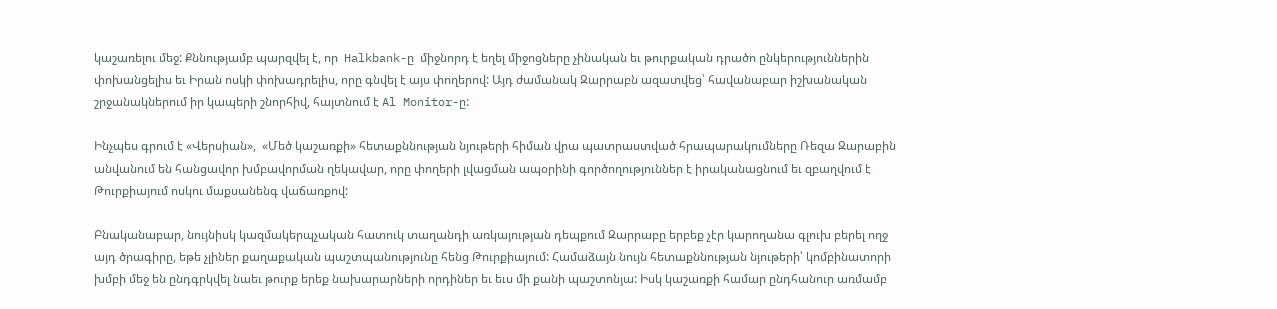կաշառելու մեջ: Քննությամբ պարզվել է, որ  Halkbank-ը  միջնորդ է եղել միջոցները չինական եւ թուրքական դրածո ընկերություններին փոխանցելիս եւ Իրան ոսկի փոխադրելիս, որը գնվել է այս փողերով: Այդ ժամանակ Զարրաբն ազատվեց՝ հավանաբար իշխանական շրջանակներում իր կապերի շնորհիվ, հայտնում է Al Monitor-ը:

Ինչպես գրում է «Վերսիան»,  «Մեծ կաշառքի» հետաքննության նյութերի հիման վրա պատրաստված հրապարակումները Ռեզա Զարաբին անվանում են հանցավոր խմբավորման ղեկավար, որը փողերի լվացման ապօրինի գործողություններ է իրականացնում եւ զբաղվում է Թուրքիայում ոսկու մաքսանենգ վաճառքով:

Բնականաբար, նույնիսկ կազմակերպչական հատուկ տաղանդի առկայության դեպքում Զարրաբը երբեք չէր կարողանա գլուխ բերել ողջ այդ ծրագիրը, եթե չլիներ քաղաքական պաշտպանությունը հենց Թուրքիայում: Համաձայն նույն հետաքննության նյութերի՝ կոմբինատորի խմբի մեջ են ընդգրկվել նաեւ թուրք երեք նախարարների որդիներ եւ եւս մի քանի պաշտոնյա: Իսկ կաշառքի համար ընդհանուր առմամբ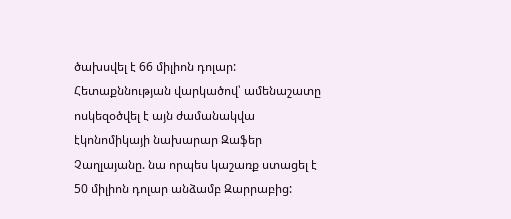ծախսվել է 66 միլիոն դոլար: Հետաքննության վարկածով՝ ամենաշատը ոսկեզօծվել է այն ժամանակվա էկոնոմիկայի նախարար Զաֆեր Չաղլայանը. նա որպես կաշառք ստացել է 50 միլիոն դոլար անձամբ Զարրաբից: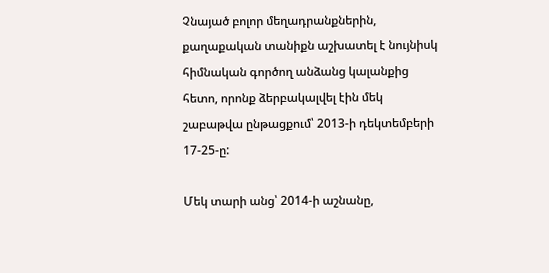Չնայած բոլոր մեղադրանքներին, քաղաքական տանիքն աշխատել է նույնիսկ հիմնական գործող անձանց կալանքից հետո, որոնք ձերբակալվել էին մեկ շաբաթվա ընթացքում՝ 2013-ի դեկտեմբերի 17-25-ը:

Մեկ տարի անց՝ 2014-ի աշնանը,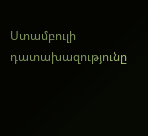Ստամբուլի դատախազությունը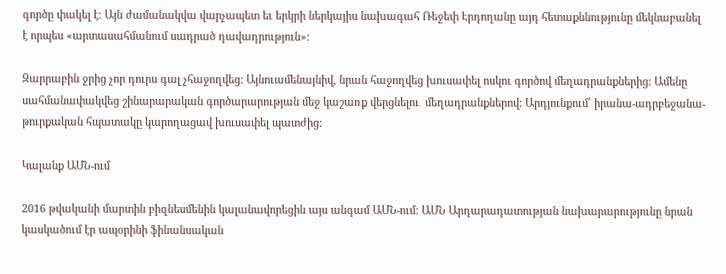գործը փակել է: Այն ժամանակվա վարչապետ եւ երկրի ներկայիս նախագահ Ռեջեփ Էրդողանը այդ հետաքննությունը մեկնաբանել է որպես «արտասահմանում սադրած դավադրություն»:

Զարրաբին ջրից չոր դուրս գալ չհաջողվեց: Այնուամենայնիվ, նրան հաջողվեց խուսափել ոսկու գործով մեղադրանքներից: Ամենը սահմանափակվեց շինարարական գործարարության մեջ կաշառք վերցնելու  մեղադրանքներով: Արդյունքում՝ իրանա-ադրբեջանա-թուրքական հպատակը կարողացավ խուսափել պատժից:

Կալանք ԱՄՆ-ում

2016 թվականի մարտին բիզնեսմենին կալանավորեցին այս անգամ ԱՄՆ-ում։ ԱՄՆ Արդարադատության նախարարությունը նրան կասկածում էր ապօրինի ֆինանսական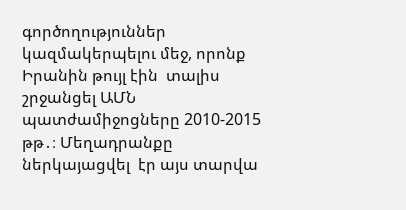գործողություններ կազմակերպելու մեջ, որոնք Իրանին թույլ էին  տալիս շրջանցել ԱՄՆ պատժամիջոցները 2010-2015 թթ․։ Մեղադրանքը ներկայացվել  էր այս տարվա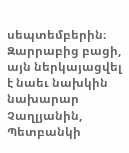սեպտեմբերին։ Զարրաբից բացի, այն ներկայացվել է նաեւ նախկին նախարար Չաղլյանին, Պետբանկի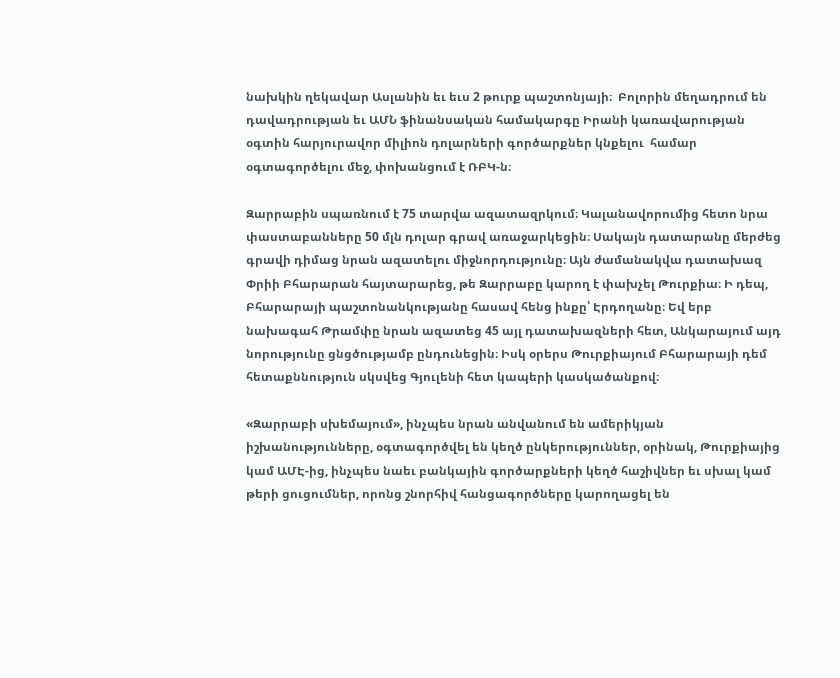նախկին ղեկավար Ասլանին եւ եւս 2 թուրք պաշտոնյայի։  Բոլորին մեղադրում են դավադրության եւ ԱՄՆ ֆինանսական համակարգը Իրանի կառավարության օգտին հարյուրավոր միլիոն դոլարների գործարքներ կնքելու  համար օգտագործելու մեջ, փոխանցում է ՌԲԿ-ն։

Զարրաբին սպառնում է 75 տարվա ազատազրկում։ Կալանավորումից հետո նրա փաստաբանները 50 մլն դոլար գրավ առաջարկեցին։ Սակայն դատարանը մերժեց գրավի դիմաց նրան ազատելու միջնորդությունը։ Այն ժամանակվա դատախազ Փրիի Բհարարան հայտարարեց, թե Զարրաբը կարող է փախչել Թուրքիա։ Ի դեպ, Բհարարայի պաշտոնանկությանը հասավ հենց ինքը՝ Էրդողանը։ Եվ երբ նախագահ Թրամփը նրան ազատեց 45 այլ դատախազների հետ, Անկարայում այդ նորությունը ցնցծությամբ ընդունեցին։ Իսկ օրերս Թուրքիայում Բհարարայի դեմ հետաքննություն սկսվեց Գյուլենի հետ կապերի կասկածանքով։

«Զարրաբի սխեմայում», ինչպես նրան անվանում են ամերիկյան իշխանությունները, օգտագործվել են կեղծ ընկերություններ, օրինակ, Թուրքիայից կամ ԱՄԷ-ից, ինչպես նաեւ բանկային գործարքների կեղծ հաշիվներ եւ սխալ կամ թերի ցուցումներ, որոնց շնորհիվ հանցագործները կարողացել են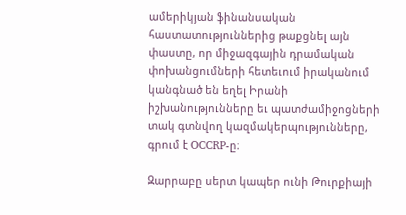ամերիկյան ֆինանսական հաստատություններից թաքցնել այն փաստը, որ միջազգային դրամական փոխանցումների հետեւում իրականում կանգնած են եղել Իրանի իշխանությունները եւ պատժամիջոցների տակ գտնվող կազմակերպությունները, գրում է OCCRP-ը։

Զարրաբը սերտ կապեր ունի Թուրքիայի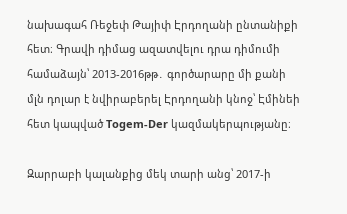նախագահ Ռեջեփ Թայիփ Էրդողանի ընտանիքի հետ։ Գրավի դիմաց ազատվելու դրա դիմումի համաձայն՝ 2013-2016թթ․ գործարարը մի քանի մլն դոլար է նվիրաբերել Էրդողանի կնոջ՝ Էմինեի հետ կապված Togem-Der կազմակերպությանը։

Զարրաբի կալանքից մեկ տարի անց՝ 2017-ի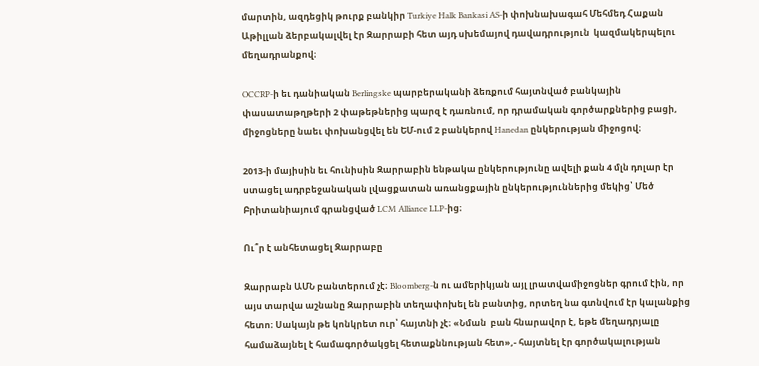մարտին, ազդեցիկ թուրք բանկիր Turkiye Halk Bankasi AS-ի փոխնախագահ Մեհմեդ Հաքան Աթիլլան ձերբակալվել էր Զարրաբի հետ այդ սխեմայով դավադրություն  կազմակերպելու մեղադրանքով։

OCCRP-ի եւ դանիական Berlingske պարբերականի ձեռքում հայտնված բանկային փասատաթղթերի 2 փաթեթներից պարզ է դառնում, որ դրամական գործարքներից բացի, միջոցները նաեւ փոխանցվել են ԵՄ-ում 2 բանկերով Hanedan ընկերության միջոցով։

2013-ի մայիսին եւ հունիսին Զարրաբին ենթակա ընկերությունը ավելի քան 4 մլն դոլար էր ստացել ադրբեջանական լվացքատան առանցքային ընկերություններից մեկից՝ Մեծ Բրիտանիայում գրանցված LCM Alliance LLP-ից։

Ու՞ր է անհետացել Զարրաբը

Զարրաբն ԱՄՆ բանտերում չէ։ Bloomberg-ն ու ամերիկյան այլ լրատվամիջոցներ գրում էին, որ այս տարվա աշնանը Զարրաբին տեղափոխել են բանտից, որտեղ նա գտնվում էր կալանքից հետո։ Սակայն թե կոնկրետ ուր՝ հայտնի չէ։ «Նման  բան հնարավոր է, եթե մեղադրյալը համաձայնել է համագործակցել հետաքննության հետ»,- հայտնել էր գործակալության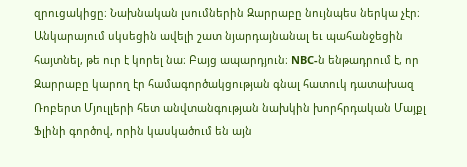զրուցակիցը։ Նախնական լսումներին Զարրաբը նույնպես ներկա չէր։ Անկարայում սկսեցին ավելի շատ նյարդայնանալ եւ պահանջեցին հայտնել, թե ուր է կորել նա։ Բայց ապարդյուն։ NBC-ն ենթադրում է, որ Զարրաբը կարող էր համագործակցության գնալ հատուկ դատախազ Ռոբերտ Մյուլլերի հետ անվտանգության նախկին խորհրդական Մայքլ Ֆլինի գործով, որին կասկածում են այն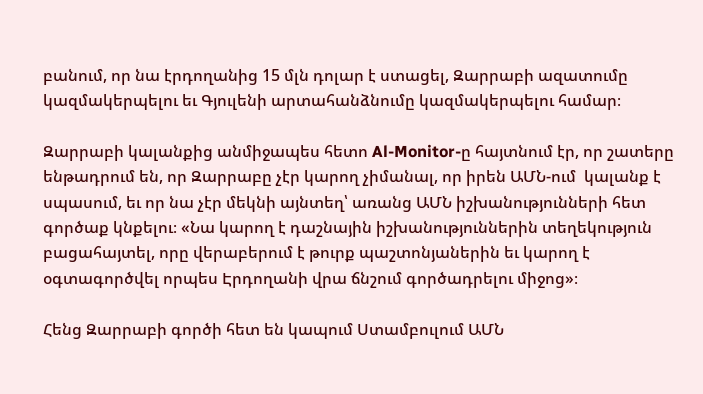բանում, որ նա էրդողանից 15 մլն դոլար է ստացել, Զարրաբի ազատումը կազմակերպելու եւ Գյուլենի արտահանձնումը կազմակերպելու համար։

Զարրաբի կալանքից անմիջապես հետո Al-Monitor-ը հայտնում էր, որ շատերը ենթադրում են, որ Զարրաբը չէր կարող չիմանալ, որ իրեն ԱՄՆ-ում  կալանք է սպասում, եւ որ նա չէր մեկնի այնտեղ՝ առանց ԱՄՆ իշխանությունների հետ գործաք կնքելու։ «Նա կարող է դաշնային իշխանություններին տեղեկություն բացահայտել, որը վերաբերում է թուրք պաշտոնյաներին եւ կարող է օգտագործվել որպես Էրդողանի վրա ճնշում գործադրելու միջոց»։

Հենց Զարրաբի գործի հետ են կապում Ստամբուլում ԱՄՆ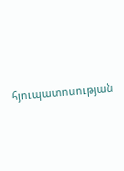հյուպատոսության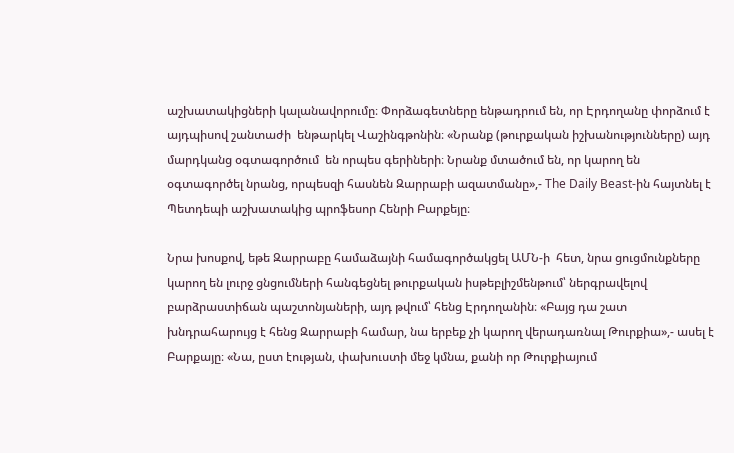աշխատակիցների կալանավորումը։ Փորձագետները ենթադրում են, որ Էրդողանը փորձում է այդպիսով շանտաժի  ենթարկել Վաշինգթոնին։ «Նրանք (թուրքական իշխանությունները) այդ մարդկանց օգտագործում  են որպես գերիների։ Նրանք մտածում են, որ կարող են օգտագործել նրանց, որպեսզի հասնեն Զարրաբի ազատմանը»,- The Daily Beast-ին հայտնել է Պետդեպի աշխատակից պրոֆեսոր Հենրի Բարքեյը։

Նրա խոսքով, եթե Զարրաբը համաձայնի համագործակցել ԱՄՆ-ի  հետ, նրա ցուցմունքները կարող են լուրջ ցնցումների հանգեցնել թուրքական իսթեբլիշմենթում՝ ներգրավելով բարձրաստիճան պաշտոնյաների, այդ թվում՝ հենց Էրդողանին։ «Բայց դա շատ խնդրահարույց է հենց Զարրաբի համար, նա երբեք չի կարող վերադառնալ Թուրքիա»,- ասել է Բարքայը։ «Նա, ըստ էության, փախուստի մեջ կմնա, քանի որ Թուրքիայում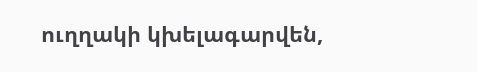ուղղակի կխելագարվեն,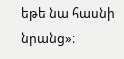եթե նա հասնի նրանց»։